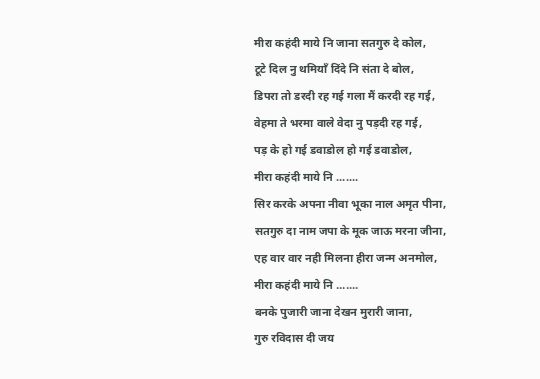मीरा कहंदी माये नि जाना सतगुरु दे कोल,
टूटे दिल नु थमियाँ दिंदे नि संता दे बोल,
डिपरा तो डरदी रह गई गला मैं करदी रह गई,
वेहमा ते भरमा वाले वेदा नु पड़दी रह गई,
पड़ के हो गई डवाडोल हो गई डवाडोल,
मीरा कहंदी माये नि .......
सिर करके अपना नीवा भूका नाल अमृत पीना,
सतगुरु दा नाम जपा के मूक जाऊ मरना जीना,
एह वार वार नही मिलना हीरा जन्म अनमोल,
मीरा कहंदी माये नि .......
बनके पुजारी जाना देखन मुरारी जाना,
गुरु रविदास दी जय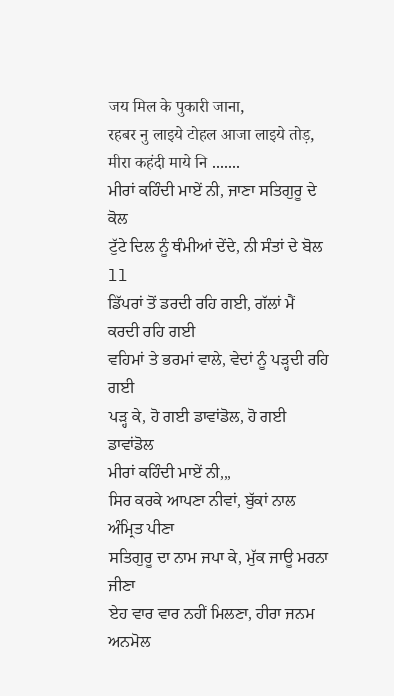जय मिल के पुकारी जाना,
रहबर नु लाइये टोहल आजा लाइये तोड़,
मीरा कहंदी माये नि .......
ਮੀਰਾਂ ਕਹਿੰਦੀ ਮਾਏਂ ਨੀ, ਜਾਣਾ ਸਤਿਗੁਰੂ ਦੇ ਕੋਲ
ਟੁੱਟੇ ਦਿਲ ਨੂੰ ਥੰਮੀਆਂ ਦੇਂਦੇ, ਨੀ ਸੰਤਾਂ ਦੇ ਬੋਲ ll
ਡਿੱਪਰਾਂ ਤੋਂ ਡਰਦੀ ਰਹਿ ਗਈ, ਗੱਲਾਂ ਮੈਂ ਕਰਦੀ ਰਹਿ ਗਈ
ਵਹਿਮਾਂ ਤੇ ਭਰਮਾਂ ਵਾਲੇ, ਵੇਦਾਂ ਨੂੰ ਪੜ੍ਹਦੀ ਰਹਿ ਗਈ
ਪੜ੍ਹ ਕੇ, ਹੋ ਗਈ ਡਾਵਾਂਡੋਲ, ਹੋ ਗਈ ਡਾਵਾਂਡੋਲ
ਮੀਰਾਂ ਕਹਿੰਦੀ ਮਾਏਂ ਨੀ,,,
ਸਿਰ ਕਰਕੇ ਆਪਣਾ ਨੀਵਾਂ, ਬੁੱਕਾਂ ਨਾਲ ਅੰਮ੍ਰਿਤ ਪੀਣਾ
ਸਤਿਗੁਰੂ ਦਾ ਨਾਮ ਜਪਾ ਕੇ, ਮੁੱਕ ਜਾਊ ਮਰਨਾ ਜੀਣਾ
ਏਹ ਵਾਰ ਵਾਰ ਨਹੀਂ ਮਿਲਣਾ, ਹੀਰਾ ਜਨਮ ਅਨਮੋਲ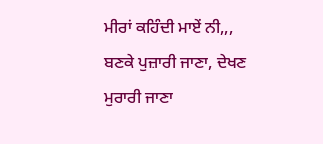ਮੀਰਾਂ ਕਹਿੰਦੀ ਮਾਏਂ ਨੀ,,,
ਬਣਕੇ ਪੁਜ਼ਾਰੀ ਜਾਣਾ, ਦੇਖਣ ਮੁਰਾਰੀ ਜਾਣਾ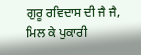ਗੁਰੂ ਰਵਿਦਾਸ ਦੀ ਜੈ ਜੈ, ਮਿਲ ਕੇ ਪੁਕਾਰੀ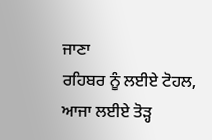ਜਾਣਾ
ਰਹਿਬਰ ਨੂੰ ਲਈਏ ਟੋਹਲ, ਆਜਾ ਲਈਏ ਤੋੜ੍ਹ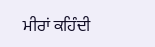ਮੀਰਾਂ ਕਹਿੰਦੀ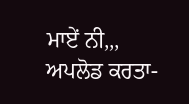ਮਾਏਂ ਨੀ,,,
ਅਪਲੋਡ ਕਰਤਾ-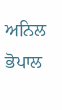ਅਨਿਲ ਭੋਪਾਲ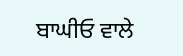ਬਾਘੀਓ ਵਾਲੇ